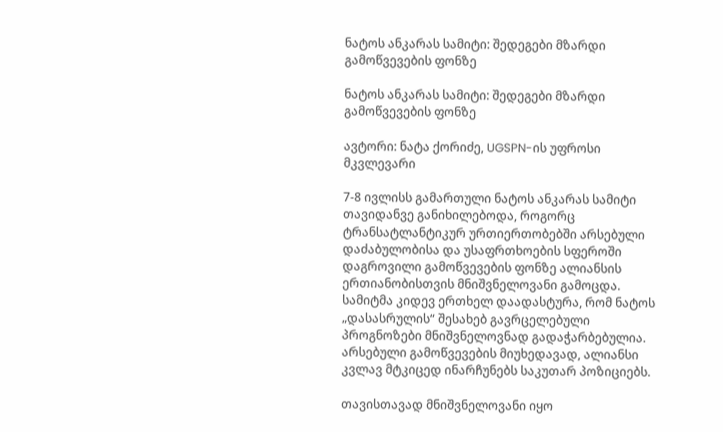ნატოს ანკარას სამიტი: შედეგები მზარდი გამოწვევების ფონზე

ნატოს ანკარას სამიტი: შედეგები მზარდი გამოწვევების ფონზე

ავტორი: ნატა ქორიძე, UGSPN-ის უფროსი მკვლევარი

7-8 ივლისს გამართული ნატოს ანკარას სამიტი თავიდანვე განიხილებოდა, როგორც ტრანსატლანტიკურ ურთიერთობებში არსებული დაძაბულობისა და უსაფრთხოების სფეროში დაგროვილი გამოწვევების ფონზე ალიანსის ერთიანობისთვის მნიშვნელოვანი გამოცდა. სამიტმა კიდევ ერთხელ დაადასტურა, რომ ნატოს „დასასრულის“ შესახებ გავრცელებული პროგნოზები მნიშვნელოვნად გადაჭარბებულია. არსებული გამოწვევების მიუხედავად, ალიანსი კვლავ მტკიცედ ინარჩუნებს საკუთარ პოზიციებს.

თავისთავად მნიშვნელოვანი იყო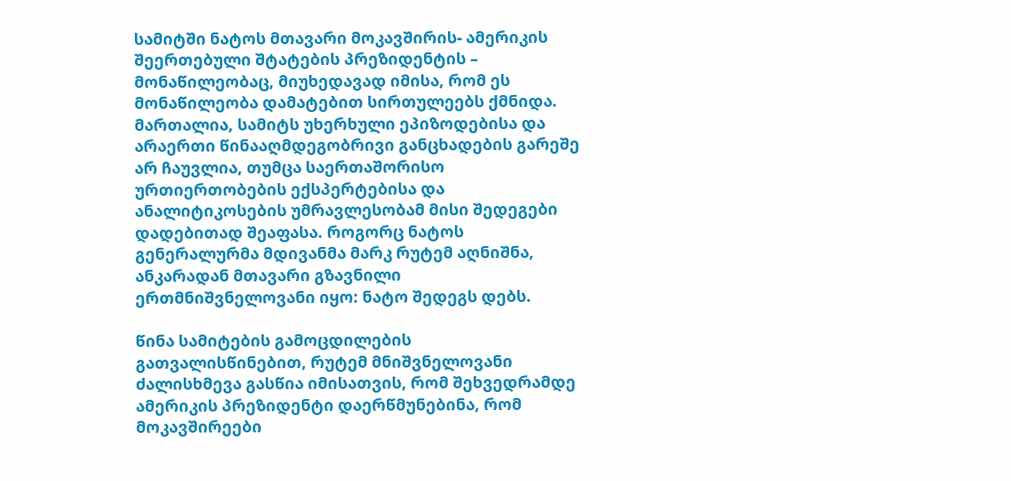სამიტში ნატოს მთავარი მოკავშირის- ამერიკის შეერთებული შტატების პრეზიდენტის – მონაწილეობაც, მიუხედავად იმისა, რომ ეს მონაწილეობა დამატებით სირთულეებს ქმნიდა. მართალია, სამიტს უხერხული ეპიზოდებისა და არაერთი წინააღმდეგობრივი განცხადების გარეშე არ ჩაუვლია, თუმცა საერთაშორისო ურთიერთობების ექსპერტებისა და ანალიტიკოსების უმრავლესობამ მისი შედეგები დადებითად შეაფასა. როგორც ნატოს გენერალურმა მდივანმა მარკ რუტემ აღნიშნა, ანკარადან მთავარი გზავნილი ერთმნიშვნელოვანი იყო: ნატო შედეგს დებს.

წინა სამიტების გამოცდილების გათვალისწინებით, რუტემ მნიშვნელოვანი ძალისხმევა გასწია იმისათვის, რომ შეხვედრამდე ამერიკის პრეზიდენტი დაერწმუნებინა, რომ მოკავშირეები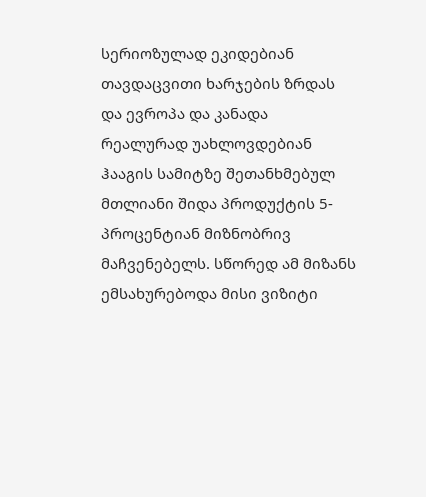სერიოზულად ეკიდებიან თავდაცვითი ხარჯების ზრდას და ევროპა და კანადა რეალურად უახლოვდებიან ჰააგის სამიტზე შეთანხმებულ მთლიანი შიდა პროდუქტის 5-პროცენტიან მიზნობრივ მაჩვენებელს. სწორედ ამ მიზანს ემსახურებოდა მისი ვიზიტი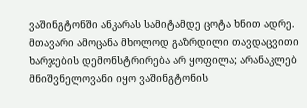ვაშინგტონში ანკარას სამიტამდე ცოტა ხნით ადრე. მთავარი ამოცანა მხოლოდ გაზრდილი თავდაცვითი ხარჯების დემონსტრირება არ ყოფილა; არანაკლებ მნიშვნელოვანი იყო ვაშინგტონის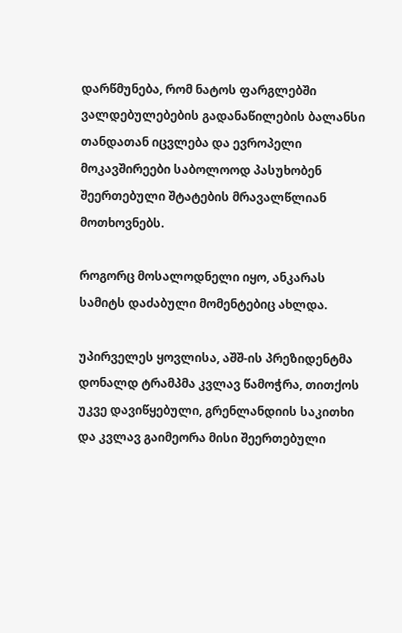დარწმუნება, რომ ნატოს ფარგლებში ვალდებულებების გადანაწილების ბალანსი თანდათან იცვლება და ევროპელი მოკავშირეები საბოლოოდ პასუხობენ შეერთებული შტატების მრავალწლიან მოთხოვნებს.

როგორც მოსალოდნელი იყო, ანკარას სამიტს დაძაბული მომენტებიც ახლდა.

უპირველეს ყოვლისა, აშშ-ის პრეზიდენტმა დონალდ ტრამპმა კვლავ წამოჭრა, თითქოს უკვე დავიწყებული, გრენლანდიის საკითხი და კვლავ გაიმეორა მისი შეერთებული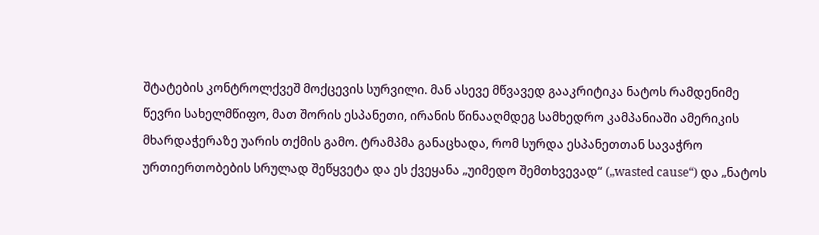შტატების კონტროლქვეშ მოქცევის სურვილი. მან ასევე მწვავედ გააკრიტიკა ნატოს რამდენიმე წევრი სახელმწიფო, მათ შორის ესპანეთი, ირანის წინააღმდეგ სამხედრო კამპანიაში ამერიკის მხარდაჭერაზე უარის თქმის გამო. ტრამპმა განაცხადა, რომ სურდა ესპანეთთან სავაჭრო ურთიერთობების სრულად შეწყვეტა და ეს ქვეყანა „უიმედო შემთხვევად“ („wasted cause“) და „ნატოს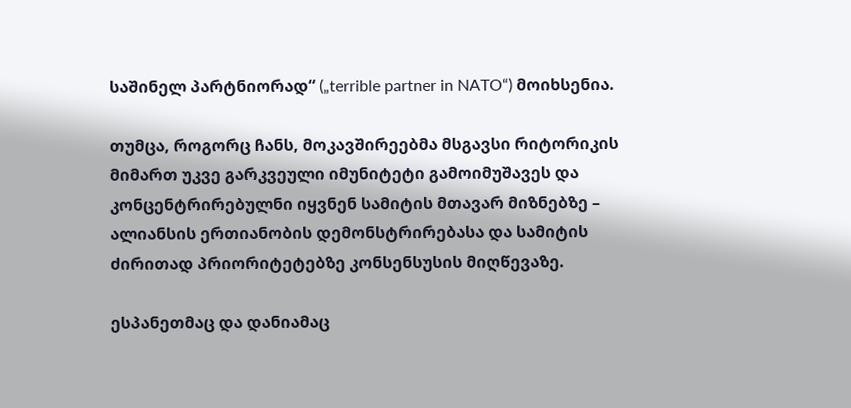საშინელ პარტნიორად“ („terrible partner in NATO“) მოიხსენია.

თუმცა, როგორც ჩანს, მოკავშირეებმა მსგავსი რიტორიკის მიმართ უკვე გარკვეული იმუნიტეტი გამოიმუშავეს და კონცენტრირებულნი იყვნენ სამიტის მთავარ მიზნებზე – ალიანსის ერთიანობის დემონსტრირებასა და სამიტის ძირითად პრიორიტეტებზე კონსენსუსის მიღწევაზე.

ესპანეთმაც და დანიამაც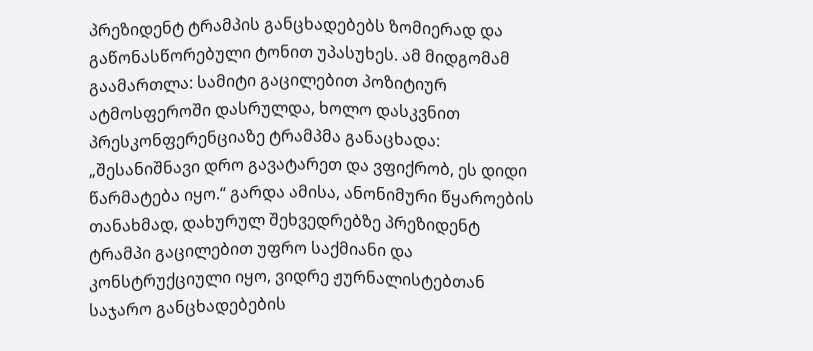პრეზიდენტ ტრამპის განცხადებებს ზომიერად და გაწონასწორებული ტონით უპასუხეს. ამ მიდგომამ გაამართლა: სამიტი გაცილებით პოზიტიურ ატმოსფეროში დასრულდა, ხოლო დასკვნით პრესკონფერენციაზე ტრამპმა განაცხადა: „შესანიშნავი დრო გავატარეთ და ვფიქრობ, ეს დიდი წარმატება იყო.“ გარდა ამისა, ანონიმური წყაროების თანახმად, დახურულ შეხვედრებზე პრეზიდენტ ტრამპი გაცილებით უფრო საქმიანი და კონსტრუქციული იყო, ვიდრე ჟურნალისტებთან საჯარო განცხადებების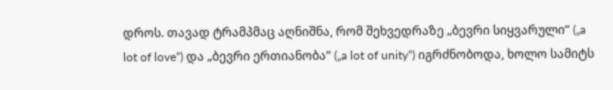დროს. თავად ტრამპმაც აღნიშნა, რომ შეხვედრაზე „ბევრი სიყვარული“ („a lot of love“) და „ბევრი ერთიანობა“ („a lot of unity“) იგრძნობოდა, ხოლო სამიტს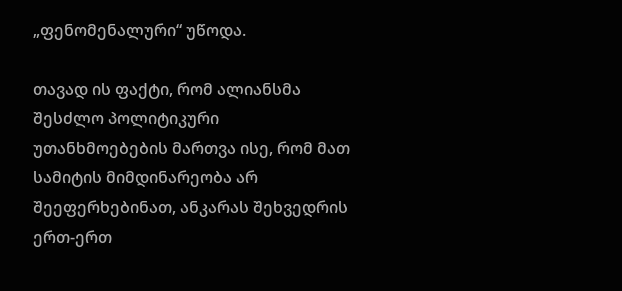„ფენომენალური“ უწოდა.

თავად ის ფაქტი, რომ ალიანსმა შესძლო პოლიტიკური უთანხმოებების მართვა ისე, რომ მათ სამიტის მიმდინარეობა არ შეეფერხებინათ, ანკარას შეხვედრის ერთ-ერთ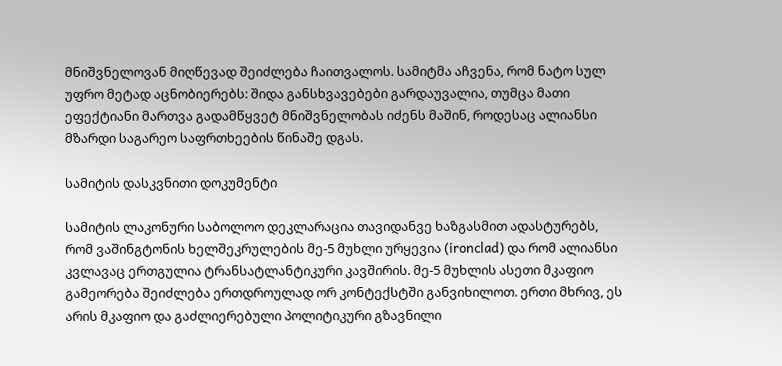მნიშვნელოვან მიღწევად შეიძლება ჩაითვალოს. სამიტმა აჩვენა, რომ ნატო სულ უფრო მეტად აცნობიერებს: შიდა განსხვავებები გარდაუვალია, თუმცა მათი ეფექტიანი მართვა გადამწყვეტ მნიშვნელობას იძენს მაშინ, როდესაც ალიანსი მზარდი საგარეო საფრთხეების წინაშე დგას.

სამიტის დასკვნითი დოკუმენტი

სამიტის ლაკონური საბოლოო დეკლარაცია თავიდანვე ხაზგასმით ადასტურებს, რომ ვაშინგტონის ხელშეკრულების მე-5 მუხლი ურყევია (ironclad) და რომ ალიანსი კვლავაც ერთგულია ტრანსატლანტიკური კავშირის. მე-5 მუხლის ასეთი მკაფიო გამეორება შეიძლება ერთდროულად ორ კონტექსტში განვიხილოთ. ერთი მხრივ, ეს არის მკაფიო და გაძლიერებული პოლიტიკური გზავნილი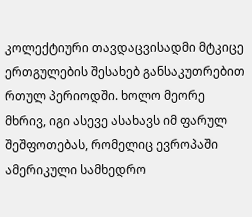კოლექტიური თავდაცვისადმი მტკიცე ერთგულების შესახებ განსაკუთრებით რთულ პერიოდში. ხოლო მეორე მხრივ, იგი ასევე ასახავს იმ ფარულ შეშფოთებას, რომელიც ევროპაში ამერიკული სამხედრო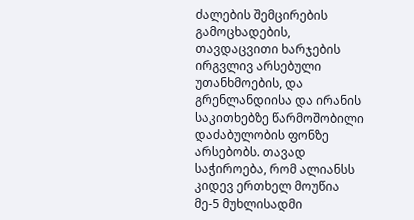ძალების შემცირების გამოცხადების, თავდაცვითი ხარჯების ირგვლივ არსებული უთანხმოების, და გრენლანდიისა და ირანის საკითხებზე წარმოშობილი დაძაბულობის ფონზე არსებობს. თავად საჭიროება, რომ ალიანსს კიდევ ერთხელ მოუწია მე-5 მუხლისადმი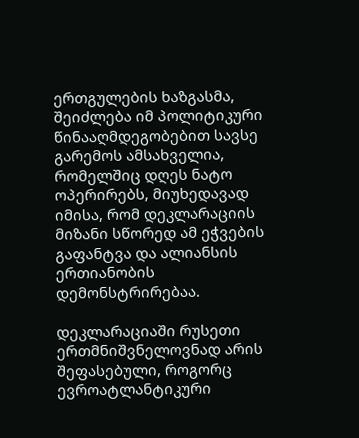ერთგულების ხაზგასმა, შეიძლება იმ პოლიტიკური წინააღმდეგობებით სავსე გარემოს ამსახველია, რომელშიც დღეს ნატო ოპერირებს, მიუხედავად იმისა, რომ დეკლარაციის მიზანი სწორედ ამ ეჭვების გაფანტვა და ალიანსის ერთიანობის დემონსტრირებაა.

დეკლარაციაში რუსეთი ერთმნიშვნელოვნად არის შეფასებული, როგორც ევროატლანტიკური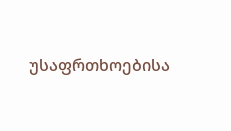უსაფრთხოებისა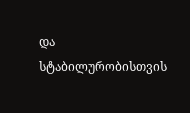და სტაბილურობისთვის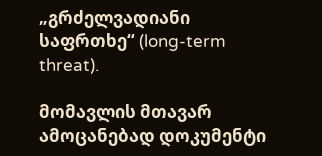„გრძელვადიანი საფრთხე“ (long-term threat).

მომავლის მთავარ ამოცანებად დოკუმენტი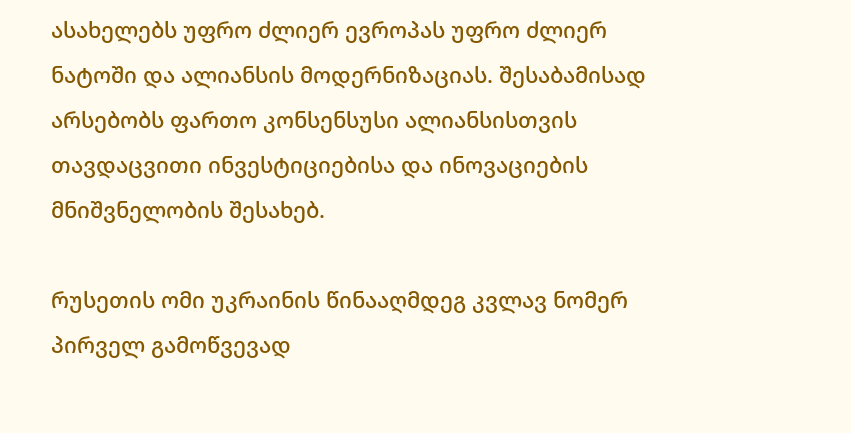ასახელებს უფრო ძლიერ ევროპას უფრო ძლიერ ნატოში და ალიანსის მოდერნიზაციას. შესაბამისად არსებობს ფართო კონსენსუსი ალიანსისთვის თავდაცვითი ინვესტიციებისა და ინოვაციების მნიშვნელობის შესახებ.

რუსეთის ომი უკრაინის წინააღმდეგ კვლავ ნომერ პირველ გამოწვევად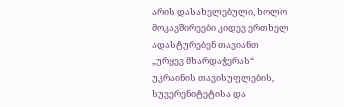არის დასახელებული, ხოლო მოკავშირეები კიდევ ერთხელ ადასტურებენ თავიანთ „ურყევ მხარდაჭერას“ უკრაინის თავისუფლების, სუვერენიტეტისა და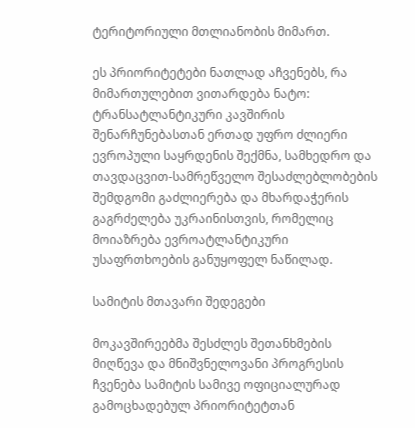ტერიტორიული მთლიანობის მიმართ.

ეს პრიორიტეტები ნათლად აჩვენებს, რა მიმართულებით ვითარდება ნატო: ტრანსატლანტიკური კავშირის შენარჩუნებასთან ერთად უფრო ძლიერი ევროპული საყრდენის შექმნა, სამხედრო და თავდაცვით-სამრეწველო შესაძლებლობების შემდგომი გაძლიერება და მხარდაჭერის გაგრძელება უკრაინისთვის, რომელიც მოიაზრება ევროატლანტიკური უსაფრთხოების განუყოფელ ნაწილად.

სამიტის მთავარი შედეგები

მოკავშირეებმა შესძლეს შეთანხმების მიღწევა და მნიშვნელოვანი პროგრესის ჩვენება სამიტის სამივე ოფიციალურად გამოცხადებულ პრიორიტეტთან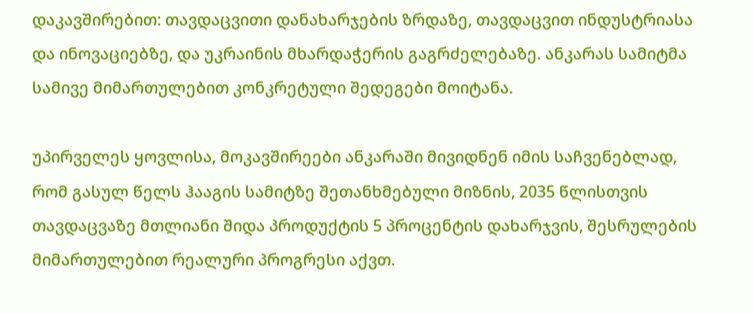დაკავშირებით: თავდაცვითი დანახარჯების ზრდაზე, თავდაცვით ინდუსტრიასა და ინოვაციებზე, და უკრაინის მხარდაჭერის გაგრძელებაზე. ანკარას სამიტმა სამივე მიმართულებით კონკრეტული შედეგები მოიტანა.

უპირველეს ყოვლისა, მოკავშირეები ანკარაში მივიდნენ იმის საჩვენებლად, რომ გასულ წელს ჰააგის სამიტზე შეთანხმებული მიზნის, 2035 წლისთვის თავდაცვაზე მთლიანი შიდა პროდუქტის 5 პროცენტის დახარჯვის, შესრულების მიმართულებით რეალური პროგრესი აქვთ.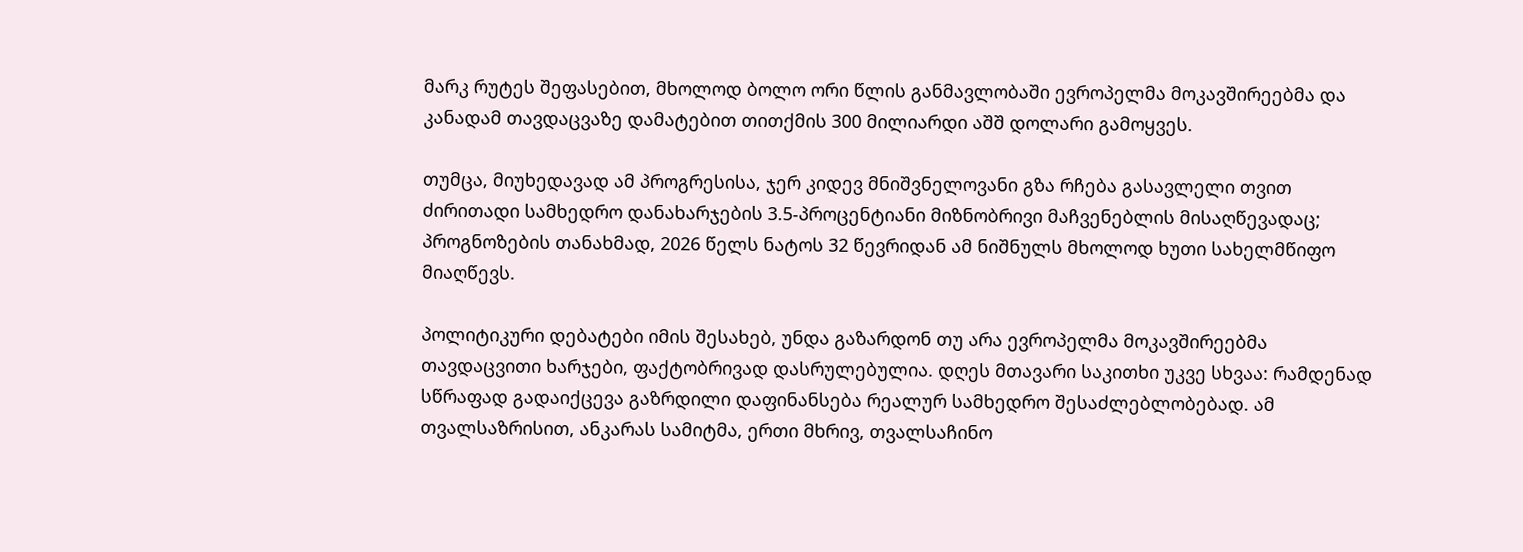მარკ რუტეს შეფასებით, მხოლოდ ბოლო ორი წლის განმავლობაში ევროპელმა მოკავშირეებმა და კანადამ თავდაცვაზე დამატებით თითქმის 300 მილიარდი აშშ დოლარი გამოყვეს.

თუმცა, მიუხედავად ამ პროგრესისა, ჯერ კიდევ მნიშვნელოვანი გზა რჩება გასავლელი თვით ძირითადი სამხედრო დანახარჯების 3.5-პროცენტიანი მიზნობრივი მაჩვენებლის მისაღწევადაც; პროგნოზების თანახმად, 2026 წელს ნატოს 32 წევრიდან ამ ნიშნულს მხოლოდ ხუთი სახელმწიფო მიაღწევს.

პოლიტიკური დებატები იმის შესახებ, უნდა გაზარდონ თუ არა ევროპელმა მოკავშირეებმა თავდაცვითი ხარჯები, ფაქტობრივად დასრულებულია. დღეს მთავარი საკითხი უკვე სხვაა: რამდენად სწრაფად გადაიქცევა გაზრდილი დაფინანსება რეალურ სამხედრო შესაძლებლობებად. ამ თვალსაზრისით, ანკარას სამიტმა, ერთი მხრივ, თვალსაჩინო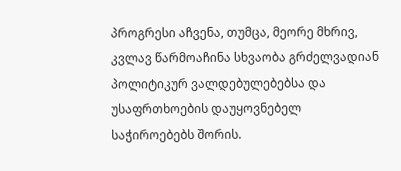პროგრესი აჩვენა, თუმცა, მეორე მხრივ, კვლავ წარმოაჩინა სხვაობა გრძელვადიან პოლიტიკურ ვალდებულებებსა და უსაფრთხოების დაუყოვნებელ საჭიროებებს შორის.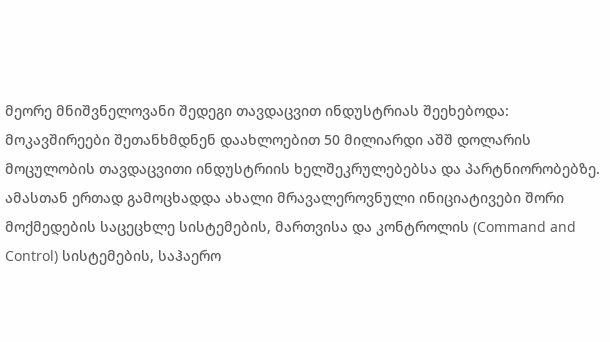მეორე მნიშვნელოვანი შედეგი თავდაცვით ინდუსტრიას შეეხებოდა: მოკავშირეები შეთანხმდნენ დაახლოებით 50 მილიარდი აშშ დოლარის მოცულობის თავდაცვითი ინდუსტრიის ხელშეკრულებებსა და პარტნიორობებზე. ამასთან ერთად გამოცხადდა ახალი მრავალეროვნული ინიციატივები შორი მოქმედების საცეცხლე სისტემების, მართვისა და კონტროლის (Command and Control) სისტემების, საჰაერო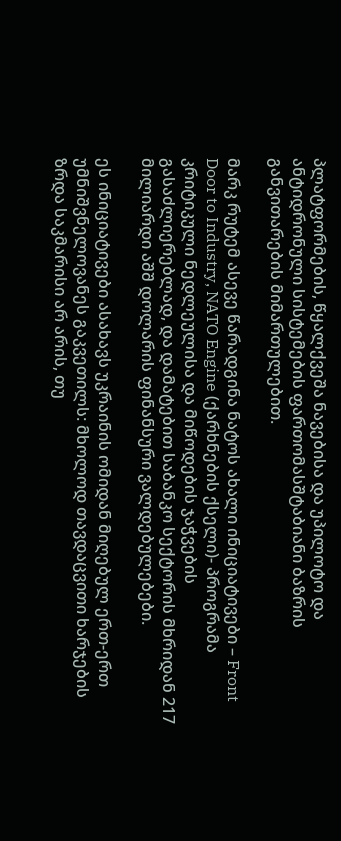პლატფორმების, წყალქვეშა ნავებისა და უპილოტო და ანტიდრონული სისტემების ფართომასშტაბიანი ბაზრის განვითარების მიმართულებით.

მარკ რუტემ ასევე წარადგინა ნატოს ახალი ინიციატივები – Front Door to Industry, NATO Engine (ქარხნების ქსელი)- პროგრამა კრიტიკული ნედლეულისა და მიწოდების ჯაჭვების გასაძლიერებლად, და დამატებით საბანკო სექტორის მხრიდან 217 მილიარდი აშშ დოლარის ფინანსური ვალდებულებები.

ეს ინიციატივები ასახავს უკრაინის ომიდან მიღებულ ერთ-ერთ უმნიშვნელოვანეს გაკვეთილს: მხოლოდ თავდაცვითი ხარჯების ზრდა საკმარისი არ არის, თუ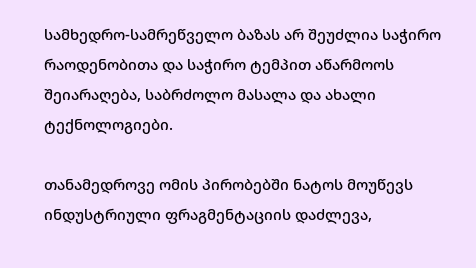სამხედრო-სამრეწველო ბაზას არ შეუძლია საჭირო რაოდენობითა და საჭირო ტემპით აწარმოოს შეიარაღება, საბრძოლო მასალა და ახალი ტექნოლოგიები.

თანამედროვე ომის პირობებში ნატოს მოუწევს ინდუსტრიული ფრაგმენტაციის დაძლევა,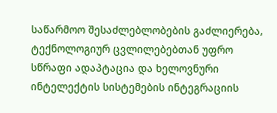საწარმოო შესაძლებლობების გაძლიერება, ტექნოლოგიურ ცვლილებებთან უფრო სწრაფი ადაპტაცია და ხელოვნური ინტელექტის სისტემების ინტეგრაციის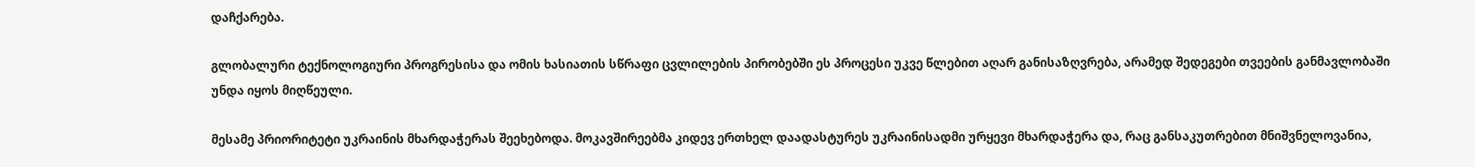დაჩქარება.

გლობალური ტექნოლოგიური პროგრესისა და ომის ხასიათის სწრაფი ცვლილების პირობებში ეს პროცესი უკვე წლებით აღარ განისაზღვრება, არამედ შედეგები თვეების განმავლობაში უნდა იყოს მიღწეული.

მესამე პრიორიტეტი უკრაინის მხარდაჭერას შეეხებოდა. მოკავშირეებმა კიდევ ერთხელ დაადასტურეს უკრაინისადმი ურყევი მხარდაჭერა და, რაც განსაკუთრებით მნიშვნელოვანია,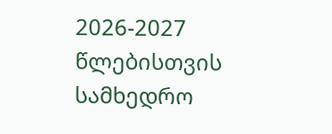2026-2027 წლებისთვის სამხედრო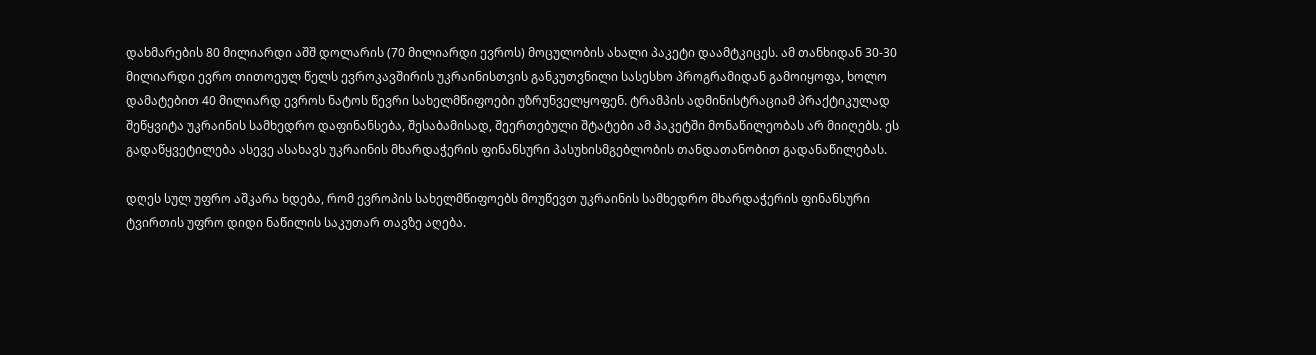დახმარების 80 მილიარდი აშშ დოლარის (70 მილიარდი ევროს) მოცულობის ახალი პაკეტი დაამტკიცეს. ამ თანხიდან 30-30 მილიარდი ევრო თითოეულ წელს ევროკავშირის უკრაინისთვის განკუთვნილი სასესხო პროგრამიდან გამოიყოფა, ხოლო დამატებით 40 მილიარდ ევროს ნატოს წევრი სახელმწიფოები უზრუნველყოფენ. ტრამპის ადმინისტრაციამ პრაქტიკულად შეწყვიტა უკრაინის სამხედრო დაფინანსება, შესაბამისად, შეერთებული შტატები ამ პაკეტში მონაწილეობას არ მიიღებს. ეს გადაწყვეტილება ასევე ასახავს უკრაინის მხარდაჭერის ფინანსური პასუხისმგებლობის თანდათანობით გადანაწილებას.

დღეს სულ უფრო აშკარა ხდება, რომ ევროპის სახელმწიფოებს მოუწევთ უკრაინის სამხედრო მხარდაჭერის ფინანსური ტვირთის უფრო დიდი ნაწილის საკუთარ თავზე აღება.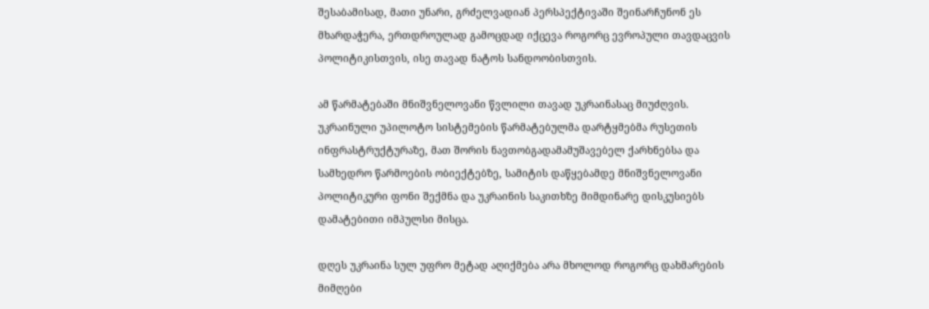შესაბამისად, მათი უნარი, გრძელვადიან პერსპექტივაში შეინარჩუნონ ეს მხარდაჭერა, ერთდროულად გამოცდად იქცევა როგორც ევროპული თავდაცვის პოლიტიკისთვის, ისე თავად ნატოს სანდოობისთვის.

ამ წარმატებაში მნიშვნელოვანი წვლილი თავად უკრაინასაც მიუძღვის. უკრაინული უპილოტო სისტემების წარმატებულმა დარტყმებმა რუსეთის ინფრასტრუქტურაზე, მათ შორის ნავთობგადამამუშავებელ ქარხნებსა და სამხედრო წარმოების ობიექტებზე, სამიტის დაწყებამდე მნიშვნელოვანი პოლიტიკური ფონი შექმნა და უკრაინის საკითხზე მიმდინარე დისკუსიებს დამატებითი იმპულსი მისცა.

დღეს უკრაინა სულ უფრო მეტად აღიქმება არა მხოლოდ როგორც დახმარების მიმღები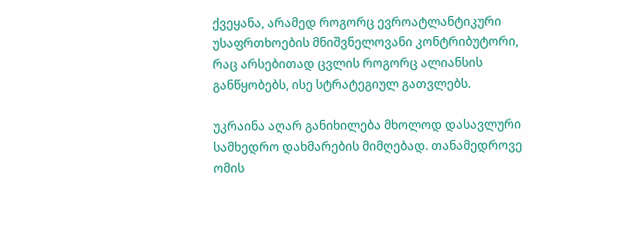ქვეყანა, არამედ როგორც ევროატლანტიკური უსაფრთხოების მნიშვნელოვანი კონტრიბუტორი, რაც არსებითად ცვლის როგორც ალიანსის განწყობებს, ისე სტრატეგიულ გათვლებს.

უკრაინა აღარ განიხილება მხოლოდ დასავლური სამხედრო დახმარების მიმღებად. თანამედროვე ომის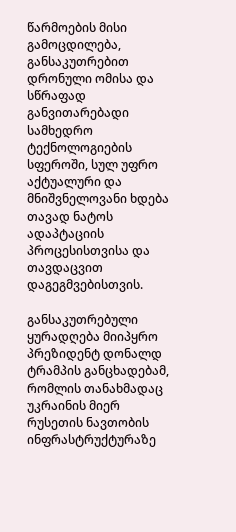წარმოების მისი გამოცდილება, განსაკუთრებით დრონული ომისა და სწრაფად განვითარებადი სამხედრო ტექნოლოგიების სფეროში, სულ უფრო აქტუალური და მნიშვნელოვანი ხდება თავად ნატოს ადაპტაციის პროცესისთვისა და თავდაცვით დაგეგმვებისთვის.

განსაკუთრებული ყურადღება მიიპყრო პრეზიდენტ დონალდ ტრამპის განცხადებამ, რომლის თანახმადაც უკრაინის მიერ რუსეთის ნავთობის ინფრასტრუქტურაზე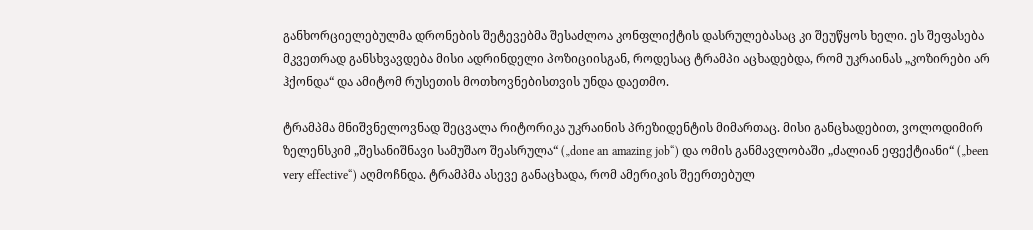განხორციელებულმა დრონების შეტევებმა შესაძლოა კონფლიქტის დასრულებასაც კი შეუწყოს ხელი. ეს შეფასება მკვეთრად განსხვავდება მისი ადრინდელი პოზიციისგან, როდესაც ტრამპი აცხადებდა, რომ უკრაინას „კოზირები არ ჰქონდა“ და ამიტომ რუსეთის მოთხოვნებისთვის უნდა დაეთმო.

ტრამპმა მნიშვნელოვნად შეცვალა რიტორიკა უკრაინის პრეზიდენტის მიმართაც. მისი განცხადებით, ვოლოდიმირ ზელენსკიმ „შესანიშნავი სამუშაო შეასრულა“ („done an amazing job“) და ომის განმავლობაში „ძალიან ეფექტიანი“ („been very effective“) აღმოჩნდა. ტრამპმა ასევე განაცხადა, რომ ამერიკის შეერთებულ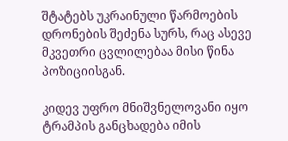შტატებს უკრაინული წარმოების დრონების შეძენა სურს, რაც ასევე მკვეთრი ცვლილებაა მისი წინა პოზიციისგან.

კიდევ უფრო მნიშვნელოვანი იყო ტრამპის განცხადება იმის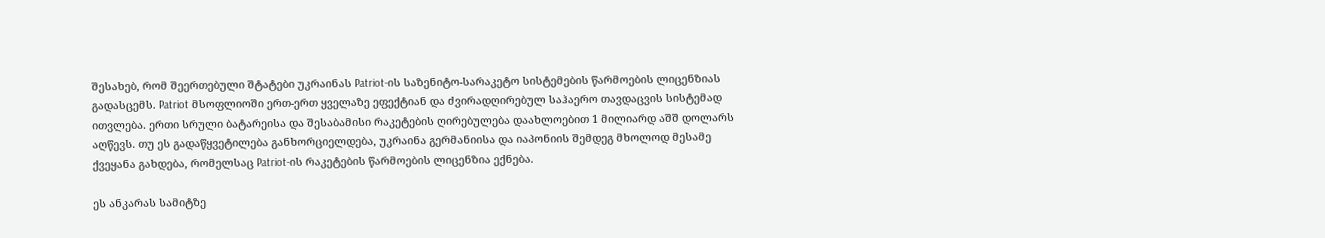შესახებ, რომ შეერთებული შტატები უკრაინას Patriot-ის საზენიტო-სარაკეტო სისტემების წარმოების ლიცენზიას გადასცემს. Patriot მსოფლიოში ერთ-ერთ ყველაზე ეფექტიან და ძვირადღირებულ საჰაერო თავდაცვის სისტემად ითვლება. ერთი სრული ბატარეისა და შესაბამისი რაკეტების ღირებულება დაახლოებით 1 მილიარდ აშშ დოლარს აღწევს. თუ ეს გადაწყვეტილება განხორციელდება, უკრაინა გერმანიისა და იაპონიის შემდეგ მხოლოდ მესამე ქვეყანა გახდება, რომელსაც Patriot-ის რაკეტების წარმოების ლიცენზია ექნება.

ეს ანკარას სამიტზე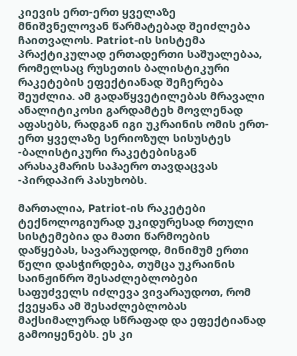კიევის ერთ-ერთ ყველაზე მნიშვნელოვან წარმატებად შეიძლება ჩაითვალოს. Patriot-ის სისტემა პრაქტიკულად ერთადერთი საშუალებაა, რომელსაც რუსეთის ბალისტიკური რაკეტების ეფექტიანად შეჩერება შეუძლია. ამ გადაწყვეტილებას მრავალი ანალიტიკოსი გარდამტეხ მოვლენად აფასებს, რადგან იგი უკრაინის ომის ერთ-ერთ ყველაზე სერიოზულ სისუსტეს -ბალისტიკური რაკეტებისგან არასაკმარის საჰაერო თავდაცვას -პირდაპირ პასუხობს.

მართალია, Patriot-ის რაკეტები ტექნოლოგიურად უკიდურესად რთული სისტემებია და მათი წარმოების დაწყებას, სავარაუდოდ, მინიმუმ ერთი წელი დასჭირდება, თუმცა უკრაინის საინჟინრო შესაძლებლობები საფუძველს იძლევა ვივარაუდოთ, რომ ქვეყანა ამ შესაძლებლობას მაქსიმალურად სწრაფად და ეფექტიანად გამოიყენებს. ეს კი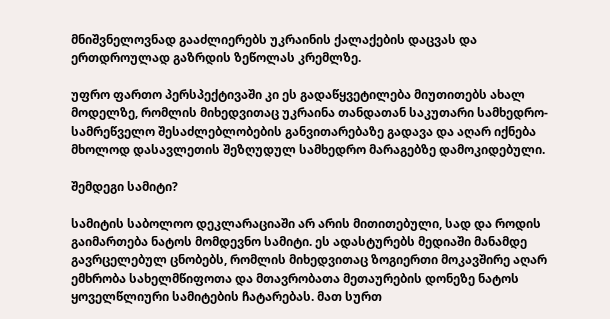მნიშვნელოვნად გააძლიერებს უკრაინის ქალაქების დაცვას და ერთდროულად გაზრდის ზეწოლას კრემლზე.

უფრო ფართო პერსპექტივაში კი ეს გადაწყვეტილება მიუთითებს ახალ მოდელზე, რომლის მიხედვითაც უკრაინა თანდათან საკუთარი სამხედრო-სამრეწველო შესაძლებლობების განვითარებაზე გადავა და აღარ იქნება მხოლოდ დასავლეთის შეზღუდულ სამხედრო მარაგებზე დამოკიდებული.

შემდეგი სამიტი?

სამიტის საბოლოო დეკლარაციაში არ არის მითითებული, სად და როდის გაიმართება ნატოს მომდევნო სამიტი. ეს ადასტურებს მედიაში მანამდე გავრცელებულ ცნობებს, რომლის მიხედვითაც ზოგიერთი მოკავშირე აღარ ემხრობა სახელმწიფოთა და მთავრობათა მეთაურების დონეზე ნატოს ყოველწლიური სამიტების ჩატარებას. მათ სურთ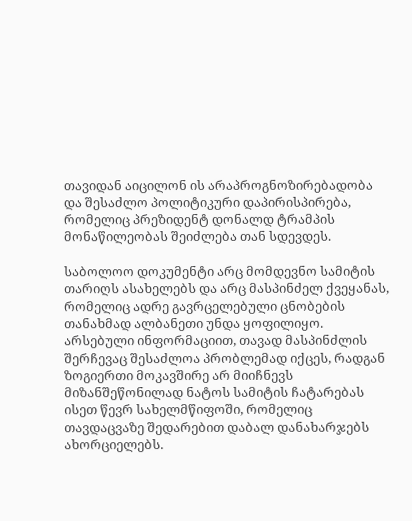თავიდან აიცილონ ის არაპროგნოზირებადობა და შესაძლო პოლიტიკური დაპირისპირება, რომელიც პრეზიდენტ დონალდ ტრამპის მონაწილეობას შეიძლება თან სდევდეს.

საბოლოო დოკუმენტი არც მომდევნო სამიტის თარიღს ასახელებს და არც მასპინძელ ქვეყანას, რომელიც ადრე გავრცელებული ცნობების თანახმად ალბანეთი უნდა ყოფილიყო. არსებული ინფორმაციით, თავად მასპინძლის შერჩევაც შესაძლოა პრობლემად იქცეს, რადგან ზოგიერთი მოკავშირე არ მიიჩნევს მიზანშეწონილად ნატოს სამიტის ჩატარებას ისეთ წევრ სახელმწიფოში, რომელიც თავდაცვაზე შედარებით დაბალ დანახარჯებს ახორციელებს.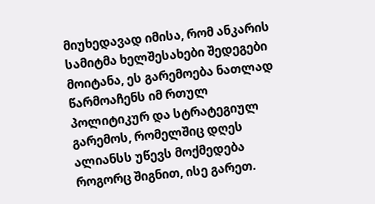მიუხედავად იმისა, რომ ანკარის სამიტმა ხელშესახები შედეგები მოიტანა, ეს გარემოება ნათლად წარმოაჩენს იმ რთულ პოლიტიკურ და სტრატეგიულ გარემოს, რომელშიც დღეს ალიანსს უწევს მოქმედება როგორც შიგნით, ისე გარეთ.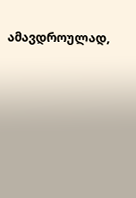ამავდროულად,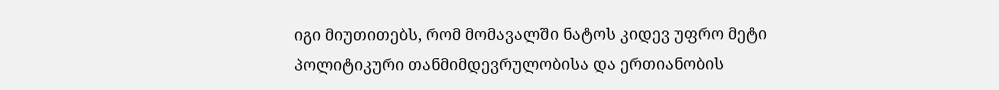იგი მიუთითებს, რომ მომავალში ნატოს კიდევ უფრო მეტი პოლიტიკური თანმიმდევრულობისა და ერთიანობის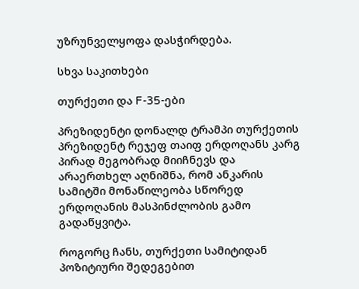უზრუნველყოფა დასჭირდება.

სხვა საკითხები

თურქეთი და F-35-ები

პრეზიდენტი დონალდ ტრამპი თურქეთის პრეზიდენტ რეჯეფ თაიფ ერდოღანს კარგ პირად მეგობრად მიიჩნევს და არაერთხელ აღნიშნა, რომ ანკარის სამიტში მონაწილეობა სწორედ ერდოღანის მასპინძლობის გამო გადაწყვიტა.

როგორც ჩანს, თურქეთი სამიტიდან პოზიტიური შედეგებით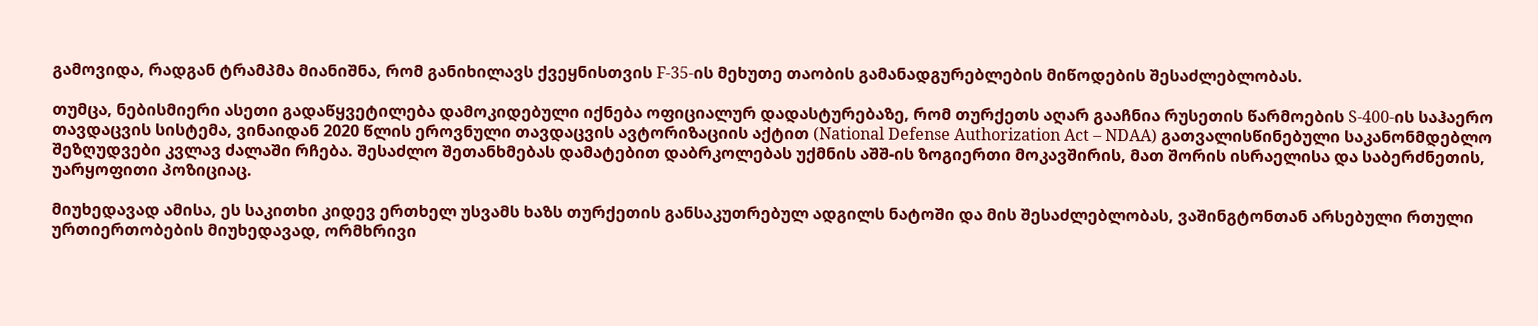გამოვიდა, რადგან ტრამპმა მიანიშნა, რომ განიხილავს ქვეყნისთვის F-35-ის მეხუთე თაობის გამანადგურებლების მიწოდების შესაძლებლობას.

თუმცა, ნებისმიერი ასეთი გადაწყვეტილება დამოკიდებული იქნება ოფიციალურ დადასტურებაზე, რომ თურქეთს აღარ გააჩნია რუსეთის წარმოების S-400-ის საჰაერო თავდაცვის სისტემა, ვინაიდან 2020 წლის ეროვნული თავდაცვის ავტორიზაციის აქტით (National Defense Authorization Act – NDAA) გათვალისწინებული საკანონმდებლო შეზღუდვები კვლავ ძალაში რჩება. შესაძლო შეთანხმებას დამატებით დაბრკოლებას უქმნის აშშ-ის ზოგიერთი მოკავშირის, მათ შორის ისრაელისა და საბერძნეთის, უარყოფითი პოზიციაც.

მიუხედავად ამისა, ეს საკითხი კიდევ ერთხელ უსვამს ხაზს თურქეთის განსაკუთრებულ ადგილს ნატოში და მის შესაძლებლობას, ვაშინგტონთან არსებული რთული ურთიერთობების მიუხედავად, ორმხრივი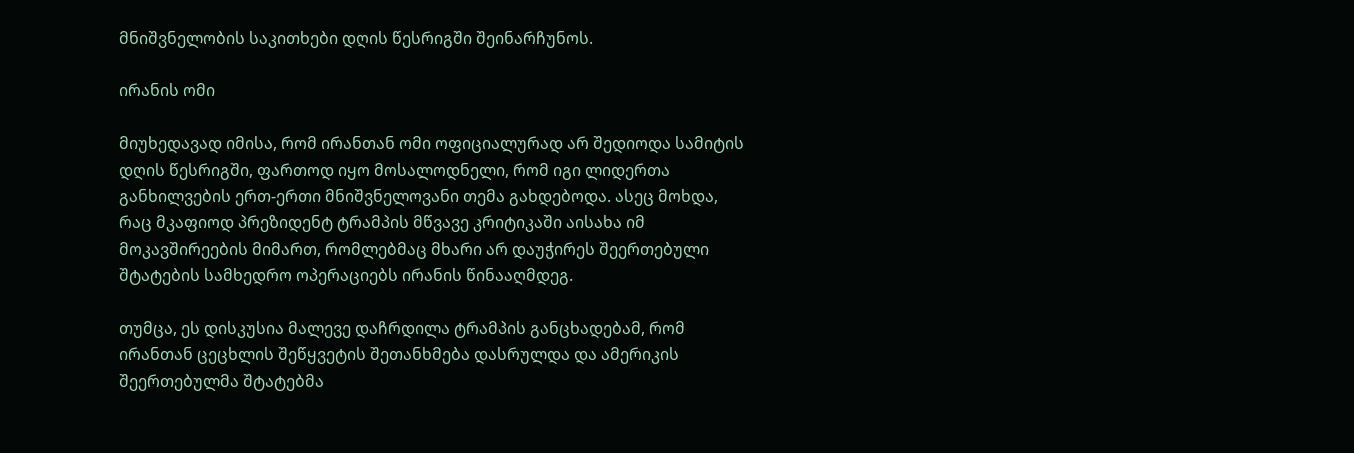მნიშვნელობის საკითხები დღის წესრიგში შეინარჩუნოს.

ირანის ომი

მიუხედავად იმისა, რომ ირანთან ომი ოფიციალურად არ შედიოდა სამიტის დღის წესრიგში, ფართოდ იყო მოსალოდნელი, რომ იგი ლიდერთა განხილვების ერთ-ერთი მნიშვნელოვანი თემა გახდებოდა. ასეც მოხდა, რაც მკაფიოდ პრეზიდენტ ტრამპის მწვავე კრიტიკაში აისახა იმ მოკავშირეების მიმართ, რომლებმაც მხარი არ დაუჭირეს შეერთებული შტატების სამხედრო ოპერაციებს ირანის წინააღმდეგ.

თუმცა, ეს დისკუსია მალევე დაჩრდილა ტრამპის განცხადებამ, რომ ირანთან ცეცხლის შეწყვეტის შეთანხმება დასრულდა და ამერიკის შეერთებულმა შტატებმა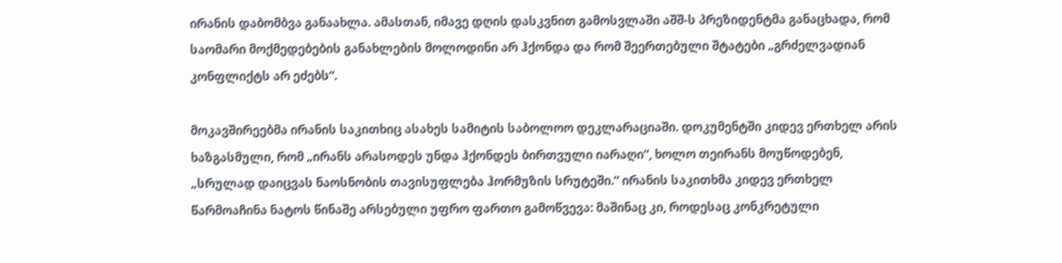ირანის დაბომბვა განაახლა. ამასთან, იმავე დღის დასკვნით გამოსვლაში აშშ-ს პრეზიდენტმა განაცხადა, რომ საომარი მოქმედებების განახლების მოლოდინი არ ჰქონდა და რომ შეერთებული შტატები „გრძელვადიან კონფლიქტს არ ეძებს“.

მოკავშირეებმა ირანის საკითხიც ასახეს სამიტის საბოლოო დეკლარაციაში. დოკუმენტში კიდევ ერთხელ არის ხაზგასმული, რომ „ირანს არასოდეს უნდა ჰქონდეს ბირთვული იარაღი“, ხოლო თეირანს მოუწოდებენ, „სრულად დაიცვას ნაოსნობის თავისუფლება ჰორმუზის სრუტეში.“ ირანის საკითხმა კიდევ ერთხელ წარმოაჩინა ნატოს წინაშე არსებული უფრო ფართო გამოწვევა: მაშინაც კი, როდესაც კონკრეტული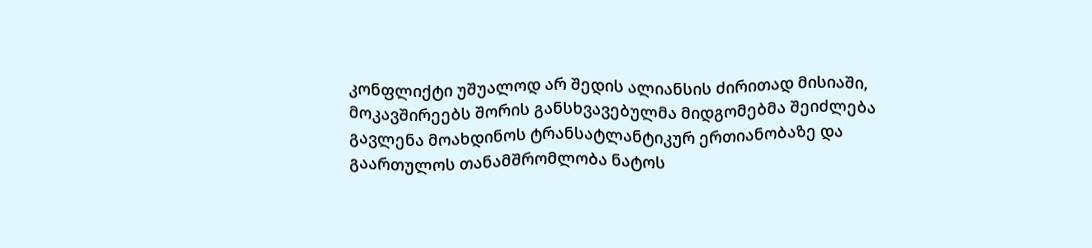კონფლიქტი უშუალოდ არ შედის ალიანსის ძირითად მისიაში, მოკავშირეებს შორის განსხვავებულმა მიდგომებმა შეიძლება გავლენა მოახდინოს ტრანსატლანტიკურ ერთიანობაზე და გაართულოს თანამშრომლობა ნატოს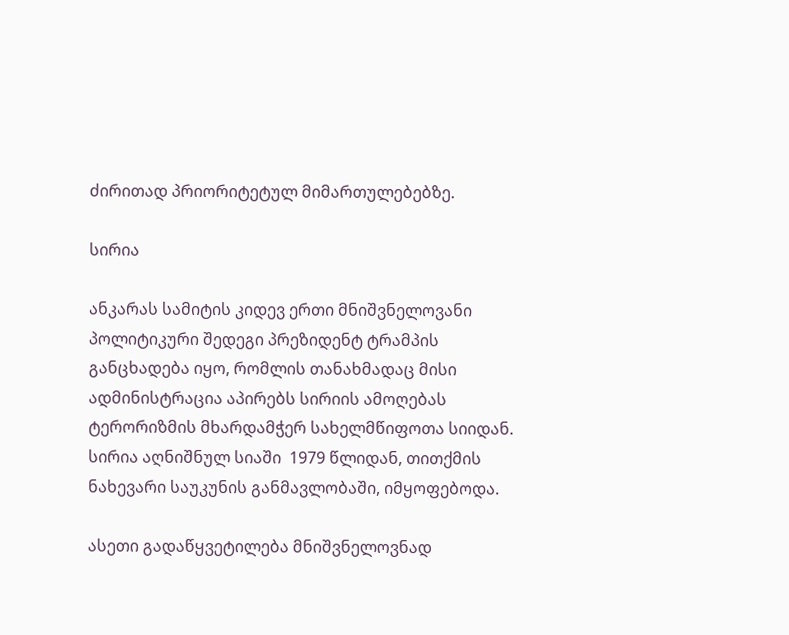ძირითად პრიორიტეტულ მიმართულებებზე.

სირია

ანკარას სამიტის კიდევ ერთი მნიშვნელოვანი პოლიტიკური შედეგი პრეზიდენტ ტრამპის განცხადება იყო, რომლის თანახმადაც მისი ადმინისტრაცია აპირებს სირიის ამოღებას ტერორიზმის მხარდამჭერ სახელმწიფოთა სიიდან. სირია აღნიშნულ სიაში  1979 წლიდან, თითქმის ნახევარი საუკუნის განმავლობაში, იმყოფებოდა.

ასეთი გადაწყვეტილება მნიშვნელოვნად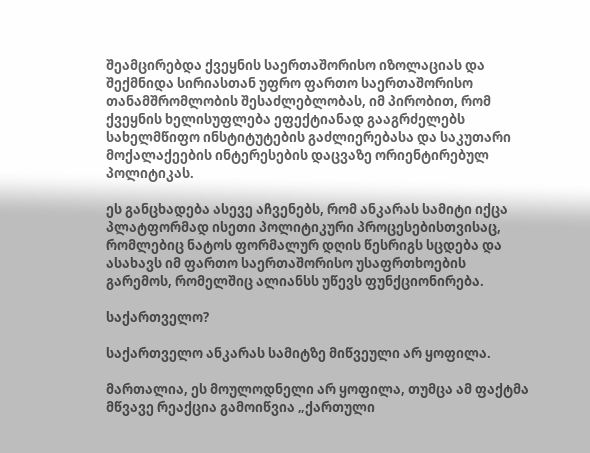შეამცირებდა ქვეყნის საერთაშორისო იზოლაციას და შექმნიდა სირიასთან უფრო ფართო საერთაშორისო თანამშრომლობის შესაძლებლობას, იმ პირობით, რომ ქვეყნის ხელისუფლება ეფექტიანად გააგრძელებს სახელმწიფო ინსტიტუტების გაძლიერებასა და საკუთარი მოქალაქეების ინტერესების დაცვაზე ორიენტირებულ პოლიტიკას.

ეს განცხადება ასევე აჩვენებს, რომ ანკარას სამიტი იქცა პლატფორმად ისეთი პოლიტიკური პროცესებისთვისაც, რომლებიც ნატოს ფორმალურ დღის წესრიგს სცდება და ასახავს იმ ფართო საერთაშორისო უსაფრთხოების გარემოს, რომელშიც ალიანსს უწევს ფუნქციონირება.

საქართველო?

საქართველო ანკარას სამიტზე მიწვეული არ ყოფილა.

მართალია, ეს მოულოდნელი არ ყოფილა, თუმცა ამ ფაქტმა მწვავე რეაქცია გამოიწვია „ქართული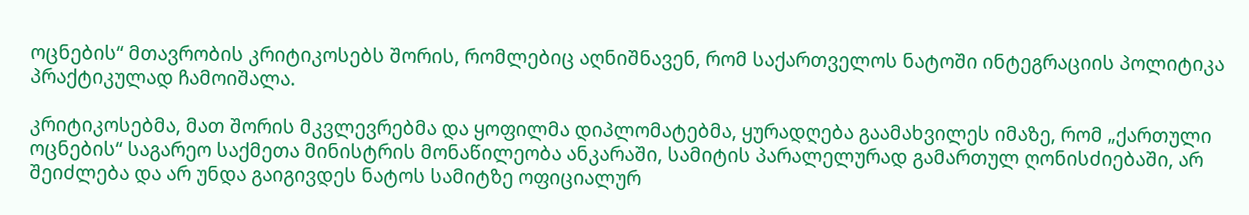ოცნების“ მთავრობის კრიტიკოსებს შორის, რომლებიც აღნიშნავენ, რომ საქართველოს ნატოში ინტეგრაციის პოლიტიკა პრაქტიკულად ჩამოიშალა.

კრიტიკოსებმა, მათ შორის მკვლევრებმა და ყოფილმა დიპლომატებმა, ყურადღება გაამახვილეს იმაზე, რომ „ქართული ოცნების“ საგარეო საქმეთა მინისტრის მონაწილეობა ანკარაში, სამიტის პარალელურად გამართულ ღონისძიებაში, არ შეიძლება და არ უნდა გაიგივდეს ნატოს სამიტზე ოფიციალურ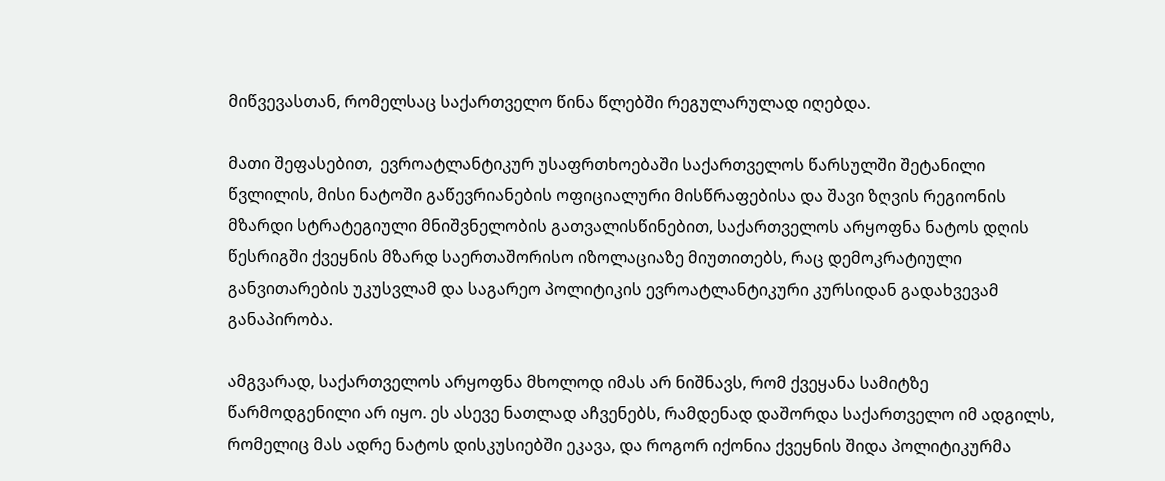მიწვევასთან, რომელსაც საქართველო წინა წლებში რეგულარულად იღებდა.

მათი შეფასებით,  ევროატლანტიკურ უსაფრთხოებაში საქართველოს წარსულში შეტანილი წვლილის, მისი ნატოში გაწევრიანების ოფიციალური მისწრაფებისა და შავი ზღვის რეგიონის მზარდი სტრატეგიული მნიშვნელობის გათვალისწინებით, საქართველოს არყოფნა ნატოს დღის წესრიგში ქვეყნის მზარდ საერთაშორისო იზოლაციაზე მიუთითებს, რაც დემოკრატიული განვითარების უკუსვლამ და საგარეო პოლიტიკის ევროატლანტიკური კურსიდან გადახვევამ განაპირობა.

ამგვარად, საქართველოს არყოფნა მხოლოდ იმას არ ნიშნავს, რომ ქვეყანა სამიტზე წარმოდგენილი არ იყო. ეს ასევე ნათლად აჩვენებს, რამდენად დაშორდა საქართველო იმ ადგილს, რომელიც მას ადრე ნატოს დისკუსიებში ეკავა, და როგორ იქონია ქვეყნის შიდა პოლიტიკურმა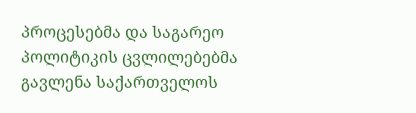პროცესებმა და საგარეო პოლიტიკის ცვლილებებმა გავლენა საქართველოს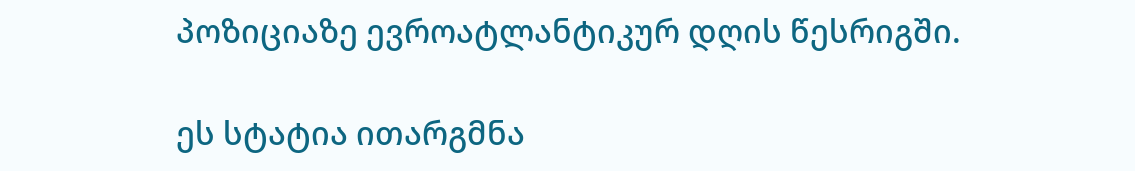პოზიციაზე ევროატლანტიკურ დღის წესრიგში.

ეს სტატია ითარგმნა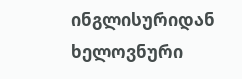ინგლისურიდან ხელოვნური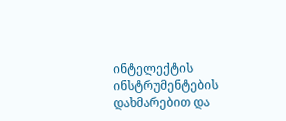ინტელექტის ინსტრუმენტების დახმარებით და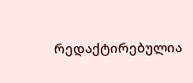რედაქტირებულია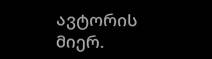ავტორის მიერ.